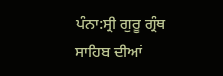ਪੰਨਾ:ਸ੍ਰੀ ਗੁਰੂ ਗ੍ਰੰਥ ਸਾਹਿਬ ਦੀਆਂ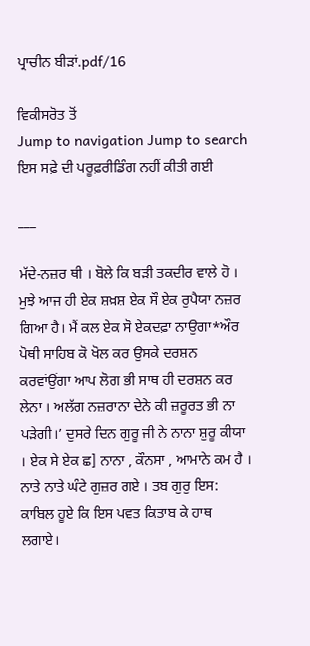ਪ੍ਰਾਚੀਨ ਬੀੜਾਂ.pdf/16

ਵਿਕੀਸਰੋਤ ਤੋਂ
Jump to navigation Jump to search
ਇਸ ਸਫ਼ੇ ਦੀ ਪਰੂਫ਼ਰੀਡਿੰਗ ਨਹੀਂ ਕੀਤੀ ਗਈ

___

ਮੱਦੇ-ਨਜ਼ਰ ਥੀ । ਬੋਲੇ ਕਿ ਬੜੀ ਤਕਦੀਰ ਵਾਲੇ ਹੋ । ਮੁਝੇ ਆਜ ਹੀ ਏਕ ਸ਼ਖ਼ਸ਼ ਏਕ ਸੌ ਏਕ ਰੁਪੈਯਾ ਨਜ਼ਰ ਗਿਆ ਹੈ। ਮੈਂ ਕਲ ਏਕ ਸੋ ਏਕਦਫ਼ਾ ਨਾਉਗਾ*ਔਰ ਪੋਥੀ ਸਾਹਿਬ ਕੋ ਖੋਲ ਕਰ ਉਸਕੇ ਦਰਸ਼ਨ ਕਰਵਾਂਉਂਗਾ ਆਪ ਲੋਗ ਭੀ ਸਾਥ ਹੀ ਦਰਸ਼ਨ ਕਰ ਲੇਨਾ । ਅਲੱਗ ਨਜ਼ਰਾਨਾ ਦੇਨੇ ਕੀ ਜ਼ਰੂਰਤ ਭੀ ਨਾ ਪੜੇਗੀ।’ ਦੁਸਰੇ ਦਿਨ ਗੁਰੂ ਜੀ ਨੇ ਨਾਨਾ ਸ਼ੁਰੂ ਕੀਯਾ । ਏਕ ਸੇ ਏਕ ਛ] ਨਾਨਾ , ਕੌਨਸਾ , ਆਮਾਨੇ ਕਮ ਹੈ । ਨਾਤੇ ਨਾਤੇ ਘੰਟੇ ਗੁਜ਼ਰ ਗਏ । ਤਬ ਗੁਰੁ ਇਸ: ਕਾਬਿਲ ਹੂਏ ਕਿ ਇਸ ਪਵਤ ਕਿਤਾਬ ਕੇ ਹਾਥ ਲਗਾਏ।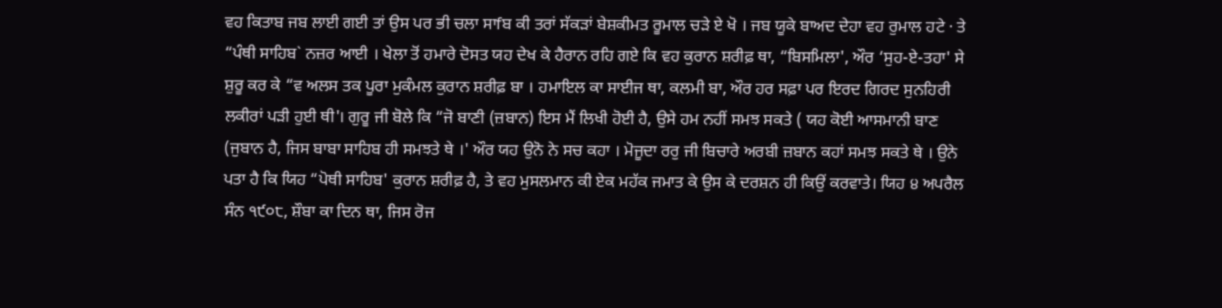ਵਹ ਕਿਤਾਬ ਜਬ ਲਾਈ ਗਈ ਤਾਂ ਉਸ ਪਰ ਭੀ ਚਲਾ ਸਾfਬ ਕੀ ਤਰਾਂ ਸੱਕੜਾਂ ਬੇਸ਼ਕੀਮਤ ਰੂਮਾਲ ਚੜੇ ਏ ਖੋ । ਜਬ ਯੂਕੇ ਬਾਅਦ ਦੇਹਾ ਵਹ ਰੁਮਾਲ ਹਟੇ · ਤੇ “ਪੰਥੀ ਸਾਹਿਬ` ਨਜ਼ਰ ਆਈ । ਖੇਲਾ ਤੋਂ ਹਮਾਰੇ ਦੋਸਤ ਯਹ ਦੇਖ ਕੇ ਹੈਰਾਨ ਰਹਿ ਗਏ ਕਿ ਵਹ ਕੁਰਾਨ ਸ਼ਰੀਫ਼ ਥਾ, “ਬਿਸਮਿਲਾ', ਔਰ ‘ਸੁਹ-ਏ-ਤਹਾ' ਸੇ ਸ਼ੁਰੂ ਕਰ ਕੇ “ਵ ਅਲਸ ਤਕ ਪੂਰਾ ਮੁਕੰਮਲ ਕੁਰਾਨ ਸ਼ਰੀਫ਼ ਬਾ । ਹਮਾਇਲ ਕਾ ਸਾਈਜ ਥਾ, ਕਲਮੀ ਬਾ, ਔਰ ਹਰ ਸਫ਼ਾ ਪਰ ਇਰਦ ਗਿਰਦ ਸੁਨਹਿਰੀ ਲਕੀਰਾਂ ਪੜੀ ਹੁਈ ਥੀ'। ਗੁਰੂ ਜੀ ਬੋਲੇ ਕਿ “ਜੋ ਬਾਣੀ (ਜ਼ਬਾਨ) ਇਸ ਮੈਂ ਲਿਖੀ ਹੋਈ ਹੈ, ਉਸੇ ਹਮ ਨਹੀਂ ਸਮਝ ਸਕਤੇ ( ਯਹ ਕੋਈ ਆਸਮਾਨੀ ਬਾਣ (ਜੁਬਾਨ ਹੈ, ਜਿਸ ਬਾਬਾ ਸਾਹਿਬ ਹੀ ਸਮਝਤੇ ਥੇ ।' ਔਰ ਯਹ ਉਨੋ ਨੇ ਸਚ ਕਹਾ । ਮੋਜੂਦਾ ਰਰੁ ਜੀ ਬਿਚਾਰੇ ਅਰਬੀ ਜ਼ਬਾਨ ਕਹਾਂ ਸਮਝ ਸਕਤੇ ਥੇ । ਉਨੇ ਪਤਾ ਹੈ ਕਿ ਯਿਹ “ਪੋਥੀ ਸਾਹਿਬ' ਕੁਰਾਨ ਸ਼ਰੀਫ਼ ਹੈ, ਤੇ ਵਹ ਮੁਸਲਮਾਨ ਕੀ ਏਕ ਮਹੱਕ ਜਮਾਤ ਕੇ ਉਸ ਕੇ ਦਰਸ਼ਨ ਹੀ ਕਿਉਂ ਕਰਵਾਤੇ। ਯਿਹ ੪ ਅਪਰੈਲ ਸੰਨ ੧੯੦੮, ਸ਼ੌਬਾ ਕਾ ਦਿਨ ਥਾ, ਜਿਸ ਰੋਜ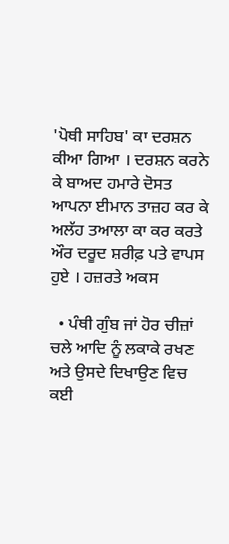'ਪੋਥੀ ਸਾਹਿਬ' ਕਾ ਦਰਸ਼ਨ ਕੀਆ ਗਿਆ । ਦਰਸ਼ਨ ਕਰਨੇ ਕੇ ਬਾਅਦ ਹਮਾਰੇ ਦੋਸਤ ਆਪਨਾ ਈਮਾਨ ਤਾਜ਼ਹ ਕਰ ਕੇ ਅਲੱਹ ਤਆਲਾ ਕਾ ਕਰ ਕਰਤੇ ਔਰ ਦਰੂਦ ਸ਼ਰੀਫ਼ ਪਤੇ ਵਾਪਸ ਹੁਏ । ਹਜ਼ਰਤੇ ਅਕਸ

  • ਪੰਥੀ ਗੁੰਬ ਜਾਂ ਹੋਰ ਚੀਜ਼ਾਂ ਚਲੇ ਆਦਿ ਨੂੰ ਲਕਾਕੇ ਰਖਣ ਅਤੇ ਉਸਦੇ ਦਿਖਾਉਣ ਵਿਚ ਕਈ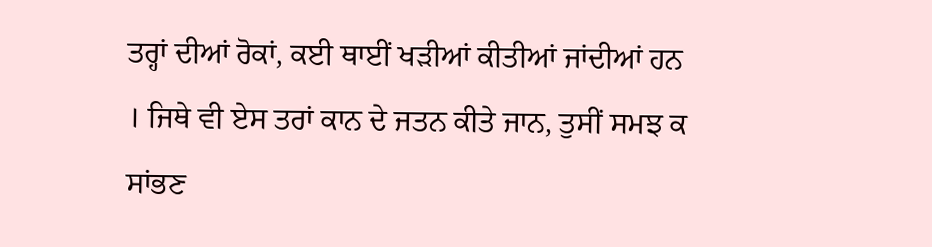ਤਰ੍ਹਾਂ ਦੀਆਂ ਰੋਕਾਂ, ਕਈ ਥਾਈਂ ਖੜੀਆਂ ਕੀਤੀਆਂ ਜਾਂਦੀਆਂ ਹਨ । ਜਿਥੇ ਵੀ ਏਸ ਤਰਾਂ ਕਾਨ ਦੇ ਜਤਨ ਕੀਤੇ ਜਾਨ, ਤੁਸੀਂ ਸਮਝ ਕ ਸਾਂਭਣ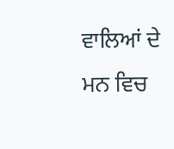ਵਾਲਿਆਂ ਦੇ ਮਨ ਵਿਚ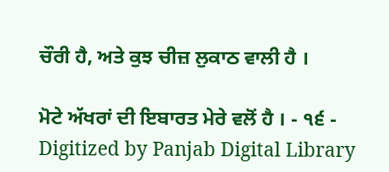ਚੌਰੀ ਹੈ, ਅਤੇ ਕੁਝ ਚੀਜ਼ ਲੁਕਾਠ ਵਾਲੀ ਹੈ ।

ਮੋਟੇ ਅੱਖਰਾਂ ਦੀ ਇਬਾਰਤ ਮੇਰੇ ਵਲੋਂ ਹੈ । - ੧੬ - Digitized by Panjab Digital Library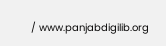/ www.panjabdigilib.org